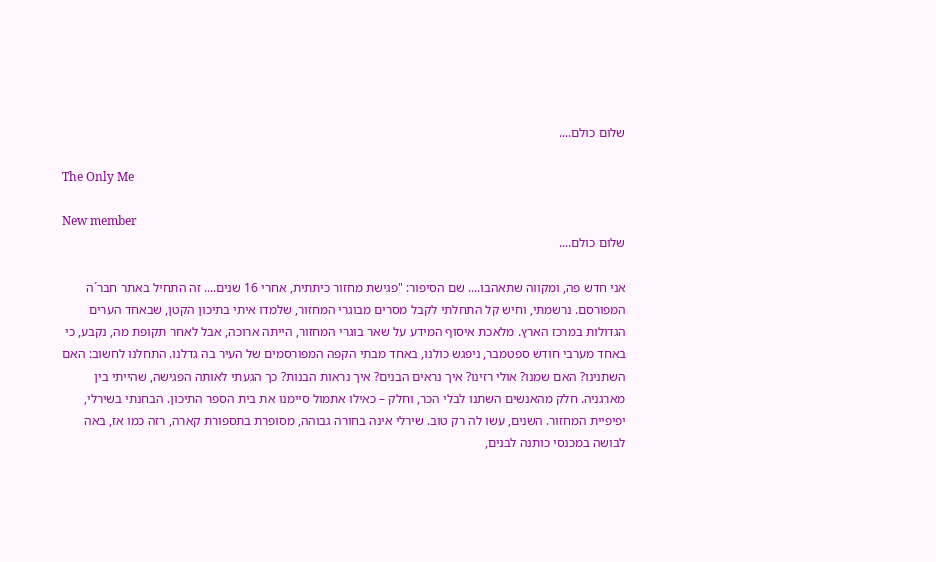שלום כולם....

The Only Me

New member
שלום כולם....

אני חדש פה, ומקווה שתאהבו.... שם הסיפור: "פגישת מחזור כיתתית, אחרי 16 שנים.... זה התחיל באתר חבר´ה המפורסם. נרשמתי, וחיש קל התחלתי לקבל מסרים מבוגרי המחזור, שלמדו איתי בתיכון הקטן, שבאחד הערים הגדולות במרכז הארץ. מלאכת איסוף המידע על שאר בוגרי המחזור, הייתה ארוכה, אבל לאחר תקופת מה, נקבע, כי באחד מערבי חודש ספטמבר, ניפגש כולנו, באחד מבתי הקפה המפורסמים של העיר בה גדלנו. התחלנו לחשוב: האם השתנינו? האם שמנו? אולי רזינו? איך נראים הבנים? איך נראות הבנות? כך הגעתי לאותה הפגישה, שהייתי בין מארגניה. חלק מהאנשים השתנו לבלי הכר, וחלק – כאילו אתמול סיימנו את בית הספר התיכון. הבחנתי בשירלי, יפיפיית המחזור. השנים, עשו לה רק טוב. שירלי אינה בחורה גבוהה, מסופרת בתספורת קארה, רזה כמו אז, באה לבושה במכנסי כותנה לבנים,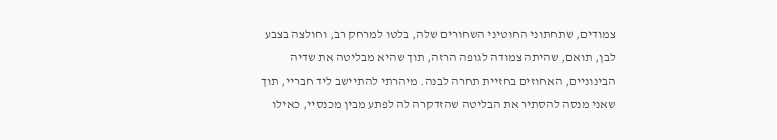צמודים, שתחתוני החוטיני השחורים שלה, בלטו למרחק רב, וחולצה בצבע לבן, תואם, שהיתה צמודה לגופה הרזה, תוך שהיא מבליטה את שדיה הבינוניים, האחוזים בחזיית תחרה לבנה. מיהרתי להתיישב ליד חבריי, תוך שאני מנסה להסתיר את הבליטה שהזדקרה לה לפתע מבין מכנסיי, כאילו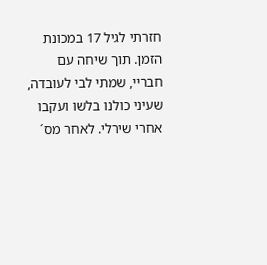חזרתי לגיל 17 במכונת הזמן. תוך שיחה עם חבריי, שמתי לבי לעובדה, שעיני כולנו בלשו ועקבו אחרי שירלי. לאחר מס´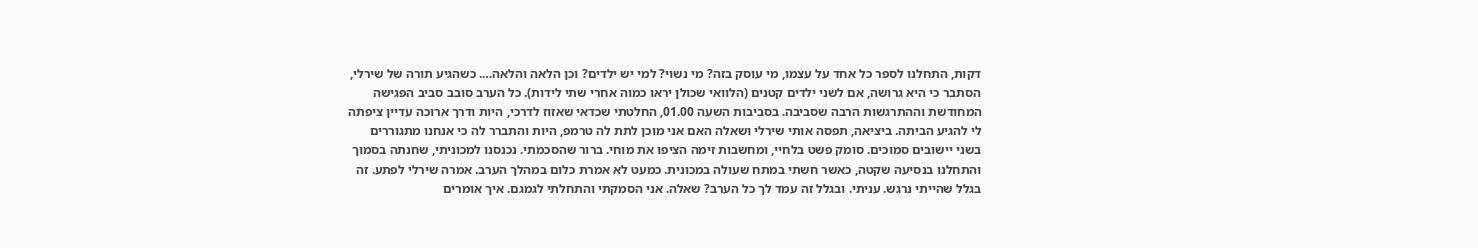דקות, התחלנו לספר כל אחד על עצמו, מי עוסק בזה? מי נשוי? למי יש ילדים? וכן הלאה והלאה…. כשהגיע תורה של שירלי, הסתבר כי היא גרושה, אם לשני ילדים קטנים (הלוואי שכולן יראו כמוה אחרי שתי לידות). כל הערב סובב סביב הפגישה המחודשת וההתרגשות הרבה שסביבה. בסביבות השעה 01.00, החלטתי שכדאי שאזוז לדרכי, היות ודרך ארוכה עדיין ציפתה לי להגיע הביתה. ביציאה, תפסה אותי שירלי ושאלה האם אני מוכן לתת לה טרמפ, היות והתברר לה כי אנחנו מתגוררים בשני יישובים סמוכים. סומק פשט בלחיי, ומחשבות זימה הציפו את מוחי. ברור שהסכמתי. נכנסנו למכוניתי, שחנתה בסמוך והתחלנו בנסיעה שקטה, כאשר חשתי במתח שעולה במכונית. כמעט לא אמרת כלום במהלך הערב. אמרה שירלי לפתע. זה בגלל שהייתי נרגש. עניתי. ובגלל זה עמד לך כל הערב? שאלה. אני הסמקתי והתחלתי לגמגם. איך אומרים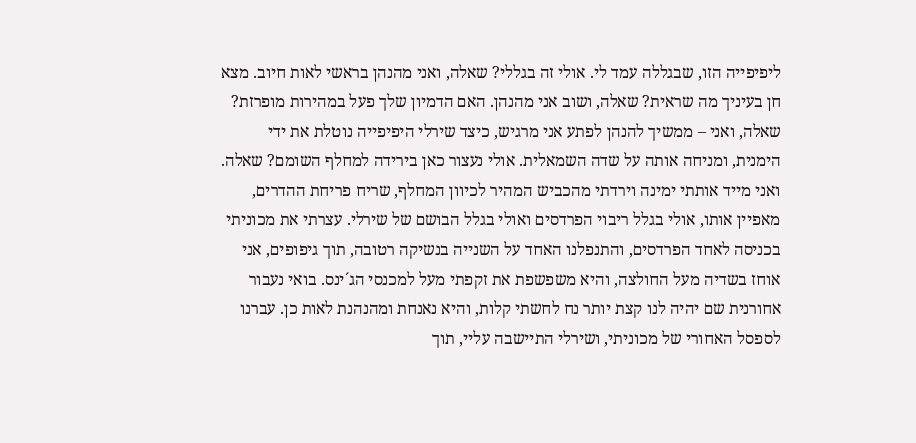ליפיפייה הזו, שבגללה עמד לי. אולי זה בגללי? שאלה, ואני מהנהן בראשי לאות חיוב. מצא חן בעיניך מה שראית? שאלה, ושוב אני מהנהן. האם הדמיון שלך פעל במהירות מופרזת? שאלה, ואני – ממשיך להנהן לפתע אני מרגיש, כיצד שירלי היפיפייה נוטלת את ידי הימנית, ומניחה אותה על שדה השמאלית. אולי נעצור כאן בירידה למחלף השומם? שאלה. ואני מייד אותתי ימינה וירדתי מהכביש המהיר לכיוון המחלף, שריח פריחת ההדרים, מאפיין אותו, אולי בגלל ריבוי הפרדסים ואולי בגלל הבושם של שירלי. עצרתי את מכוניתי בכניסה לאחד הפרדסים, והתנפלנו האחד על השנייה בנשיקה רטובה, תוך גיפופים, אני אוחז בשדיה מעל החולצה, והיא משפשפת את זקפתי מעל למכנסי הג´ינס. בואי נעבור אחורנית שם יהיה לנו קצת יותר נח לחשתי קלות, והיא נאנחת ומהנהנת לאות כן. עברנו לספסל האחורי של מכוניתי, ושירלי התיישבה עליי, תוך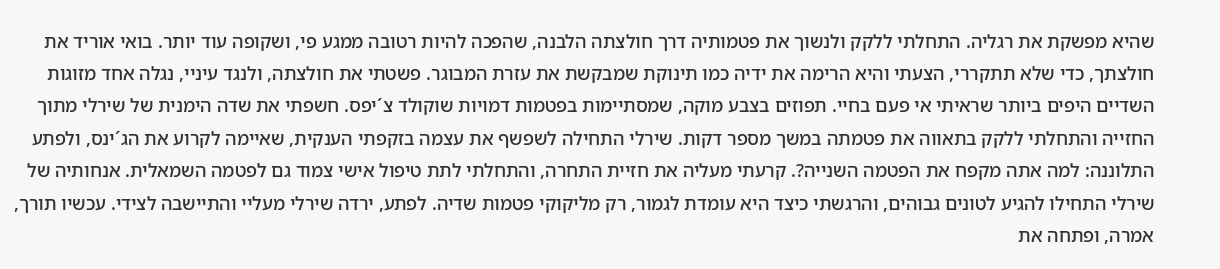שהיא מפשקת את רגליה. התחלתי ללקק ולנשוך את פטמותיה דרך חולצתה הלבנה, שהפכה להיות רטובה ממגע פי, ושקופה עוד יותר. בואי אוריד את חולצתך, כדי שלא תתקררי, הצעתי והיא הרימה את ידיה כמו תינוקת שמבקשת את עזרת המבוגר. פשטתי את חולצתה, ולנגד עיניי, נגלה אחד מזוגות השדיים היפים ביותר שראיתי אי פעם בחיי. תפוזים בצבע מוקה, שמסתיימות בפטמות דמויות שוקולד צ´יפס. חשפתי את שדה הימנית של שירלי מתוך החזייה והתחלתי ללקק בתאווה את פטמתה במשך מספר דקות. שירלי התחילה לשפשף את עצמה בזקפתי הענקית, שאיימה לקרוע את הג´ינס, ולפתע התלוננה: למה אתה מקפח את הפטמה השנייה?. קרעתי מעליה את חזיית התחרה, והתחלתי לתת טיפול אישי צמוד גם לפטמה השמאלית. אנחותיה של שירלי התחילו להגיע לטונים גבוהים, והרגשתי כיצד היא עומדת לגמור, רק מליקוקי פטמות שדיה. לפתע, ירדה שירלי מעליי והתיישבה לצידי. עכשיו תורך, אמרה, ופתחה את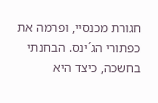חגורת מכנסיי, ופרמה את כפתורי הג´ינס. הבחנתי בחשכה, כיצד היא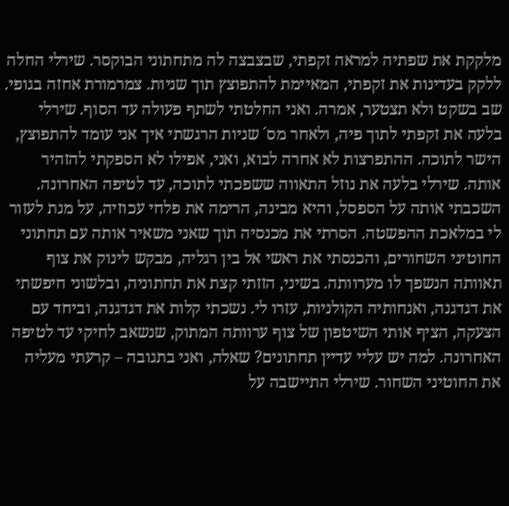מלקקת את שפתיה למראה זקפתי, שבצבצה לה מתחתוני הבוקסר. שירלי החלה ללקק בעדינות את זקפתי, המאיימת להתפוצץ תוך שניות. צמרמורת אחזה בגופי. שב בשקט ולא תצטער, אמרה. ואני החלטתי לשתף פעולה עד הסוף. שירלי בלעה את זקפתי לתוך פיה, ולאחר מס´ שניות הרגשתי איך אני עומד להתפוצץ, הישר לתוכה. ההתפרצות לא אחרה לבוא, ואני, אפילו לא הספקתי להזהיר אותה. שירלי בלעה את נוזל התאווה ששפכתי לתוכה, עד לטיפה האחרונה. השכבתי אותה על הספסל, והיא מבינה, הרימה את פלחי עכוזיה, על מנת לעזור לי במלאכת ההפשטה. הסרתי את מכנסיה תוך שאני משאיר אותה עם תחתוני החוטיני השחורים, והכנסתי את ראשי אל בין רגליה, מבקש לינוק את צוף תאוותה הנשפך לו מערוותה. בשיני, הזזתי קצת את תחתוניה, ובלשוני חיפשתי את דגדגנה, ואנחותיה הקולניות, עזרו לי. נשכתי קלות את דגדגנה, וביחד עם הצעקה, הציף אותי השיטפון של צוף ערוותה המתוק, שנשאב לחיקי עד לטיפה האחרונה. למה יש עליי עדיין תחתונים? שאלה, ואני בתגובה – קרעתי מעליה את החוטיני השחור. שירלי התיישבה על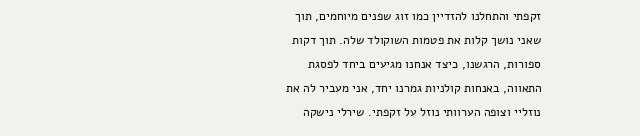זקפתי והתחלנו להזדיין כמו זוג שפנים מיוחמים, תוך שאני נושך קלות את פטמות השוקולד שלה. תוך דקות ספורות, הרגשנו, כיצד אנחנו מגיעים ביחד לפסגת התאווה, באנחות קולניות גמרנו יחד, אני מעביר לה את נוזליי וצופה הערוותי נוזל על זקפתי. שירלי נישקה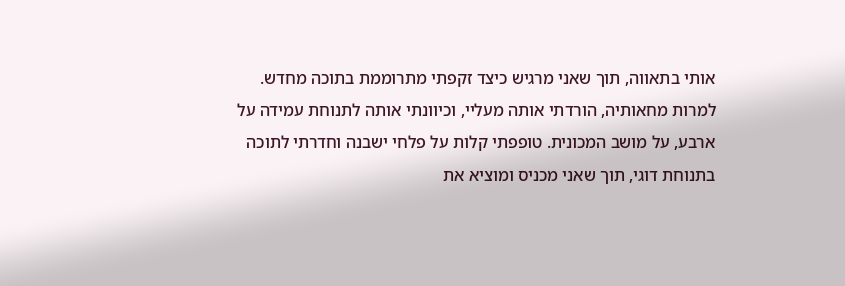אותי בתאווה, תוך שאני מרגיש כיצד זקפתי מתרוממת בתוכה מחדש. למרות מחאותיה, הורדתי אותה מעליי, וכיוונתי אותה לתנוחת עמידה על ארבע, על מושב המכונית. טופפתי קלות על פלחי ישבנה וחדרתי לתוכה בתנוחת דוגי, תוך שאני מכניס ומוציא את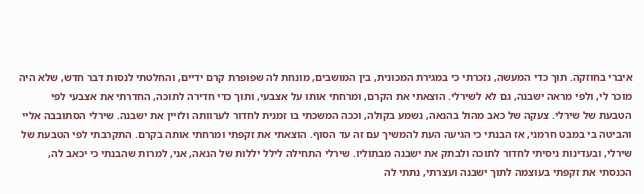איברי בחוזקה. תוך כדי המעשה, נזכרתי כי במגירת המכונית, בין המושבים, מונחת לה שפופרת קרם ידיים, והחלטתי לנסות דבר חדש, שלא היה מוכר לי, ולפי מראה ישבנה, גם לא לשירלי. הוצאתי את הקרם, ומרחתי אותו על אצבעי, ותוך כדי חדירה לתוכה, החדרתי את אצבעי לפי הטבעת של שירלי. צעקה של כאב מהול בהנאה, נשמע בקולה, וככה המשכתי בו זמנית לחדור לערוותה ולזיין את ישבנה. שירלי הסתובבה אליי והביטה בי במבט חרמני, אז הבנתי כי הגיעה העת להמשיך עם זה עד הסוף. הוצאתי את זקפתי ומרחתי אותה בקרם. התקרבתי לפי הטבעת של שירלי, ובעדינות ניסיתי לחדור לתוכה ולבתק את ישבנה מבתוליו. שירלי התחילה לילל יללות של הנאה, אני, למרות שהבנתי כי יכאב לה, הכנסתי את זקפתי בעוצמה לתוך ישבנה ועצרתי, נתתי לה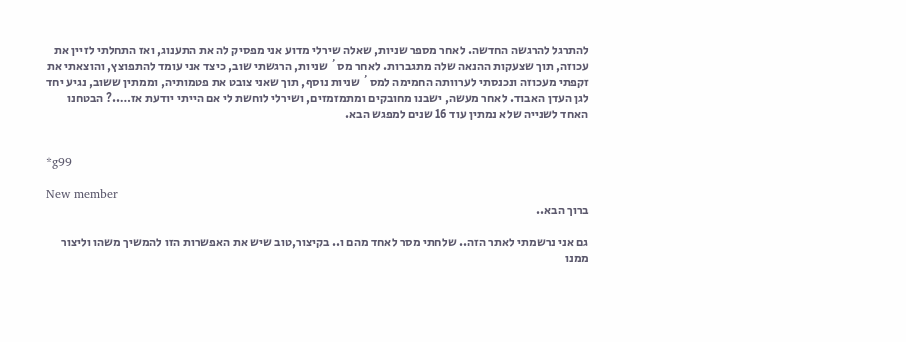להתרגל להרגשה החדשה. לאחר מספר שניות, שאלה שירלי מדוע אני מפסיק לה את התענוג, ואז התחלתי לזיין את עכוזה, תוך שצעקות ההנאה שלה מתגברות. לאחר מס´ שניות, הרגשתי שוב, כיצד אני עומד להתפוצץ, והוצאתי את זקפתי מעכוזה ונכנסתי לערוותה החמימה למס´ שניות נוסף, תוך שאני צובט את פטמותיה, וממתין ששוב, נגיע יחד לגן העדן האבוד. לאחר מעשה, ישבנו מחובקים ומתמזמזים, ושירלי לוחשת לי אם הייתי יודעת אז…..? הבטחנו האחד לשנייה שלא נמתין עוד 16 שנים למפגש הבא.


*g99

New member
ברוך הבא..

גם אני נרשמתי לאתר הזה.. שלחתי מסר לאחד מהם ו.. בקיצור,טוב שיש את האפשרות הזו להמשיך משהו וליצור ממנו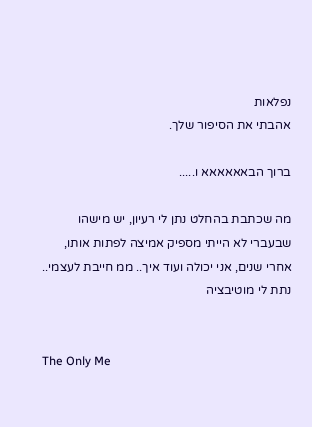נפלאות
אהבתי את הסיפור שלך.

ברוך הבאאאאאא ו.....

מה שכתבת בהחלט נתן לי רעיון, יש מישהו שבעברי לא הייתי מספיק אמיצה לפתות אותו, אחרי שנים, אני יכולה ועוד איך.. ממ חייבת לעצמי.. נתת לי מוטיבציה


The Only Me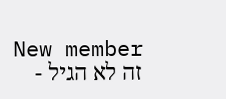New member
זה לא הגיל -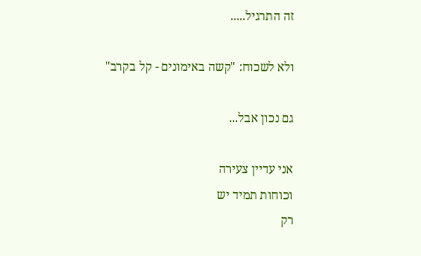זה התרגיל.....

ולא לשכוח: "קשה באימונים - קל בקרב"

גם נכון אבל...

אני עדיין צעירה
וכוחות תמיד יש
רק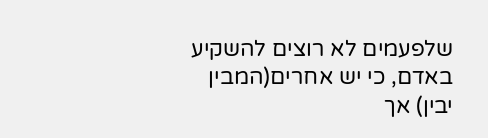שלפעמים לא רוצים להשקיע באדם, כי יש אחרים(המבין יבין) אך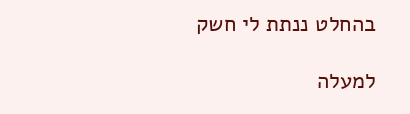בהחלט ננתת לי חשק

למעלה